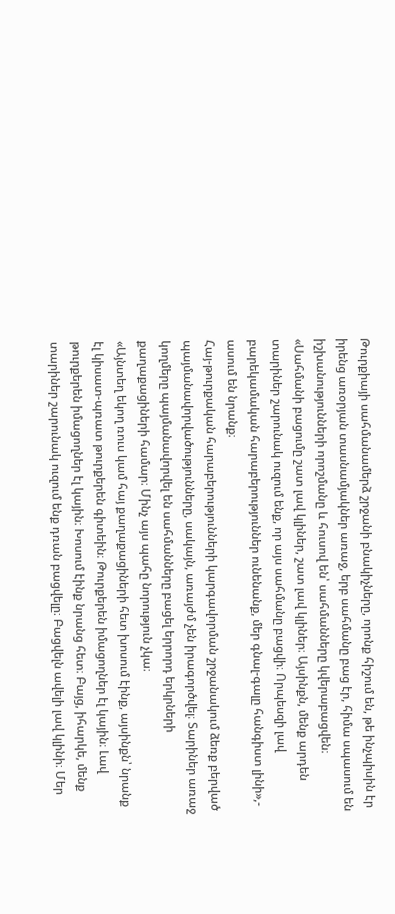Թուրքիայի սահմանամերձ շրջանի բնակիչները, որոնք հիշում են, թե ինչպիսին էր իրենց առօրյան տասնամյակներ առաջ, երբ սահմանը բաց էր, հիմա սպասում են իշխանությունների որոշմանը և հուսով են՝ սահմանները կվերաբացվեն։
«Սահմանի բացումը շատ լավ կլիներ, շատ լավ կլիներ։ Այսինքն, մենք արդեն տարիներ շարունակ ուզում ենք, որ այս սահմանը բացվի։ Որպեսզի լավ բարեկամական հարաբերություններ ունենանք, մեր գնալ-գալը հանգիստ լինի»,- ասում են նրանք։
Հայ-թուրքական հարաբերությունների կարգավորման շրջանակում ձեռք բերված պայմանավորվածությունները, սակայն, առայժմ չեն իրագործվել։ Տարիներ առաջ կողմերը պայմանավորվել են սահմանները բացել երրորդ երկրների քաղաքացիների համար։ Մինչ այս պահը նորություն չկա։
«Այնտեղ եկող ռուս կամ հայ քաղաքացիների հետ խոսում էինք, այսինքն՝ նրանք էլ կիսատ-պռատ թուրքերեն գիտեին։ Թուրքերեն իմացողներ էլ կային։ Լավ թուրքերեն իմացողներ էլ կային։ Խոսում էինք նրանց հետ։ Բայց, իհարկե, մենք տարիներ շարունակ ուզում ենք դռան բացվելը։ Բացվելն ավելի լավ կլինի։ Մեր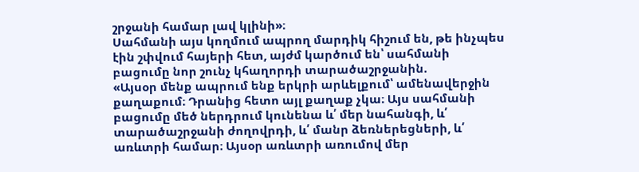շրջանի համար լավ կլինի»։
Սահմանի այս կողմում ապրող մարդիկ հիշում են, թե ինչպես էին շփվում հայերի հետ, այժմ կարծում են՝ սահմանի բացումը նոր շունչ կհաղորդի տարածաշրջանին.
«Այսօր մենք ապրում ենք երկրի արևելքում՝ ամենավերջին քաղաքում։ Դրանից հետո այլ քաղաք չկա։ Այս սահմանի բացումը մեծ ներդրում կունենա և՛ մեր նահանգի, և՛ տարածաշրջանի ժողովրդի, և՛ մանր ձեռներեցների, և՛ առևտրի համար։ Այսօր առևտրի առումով մեր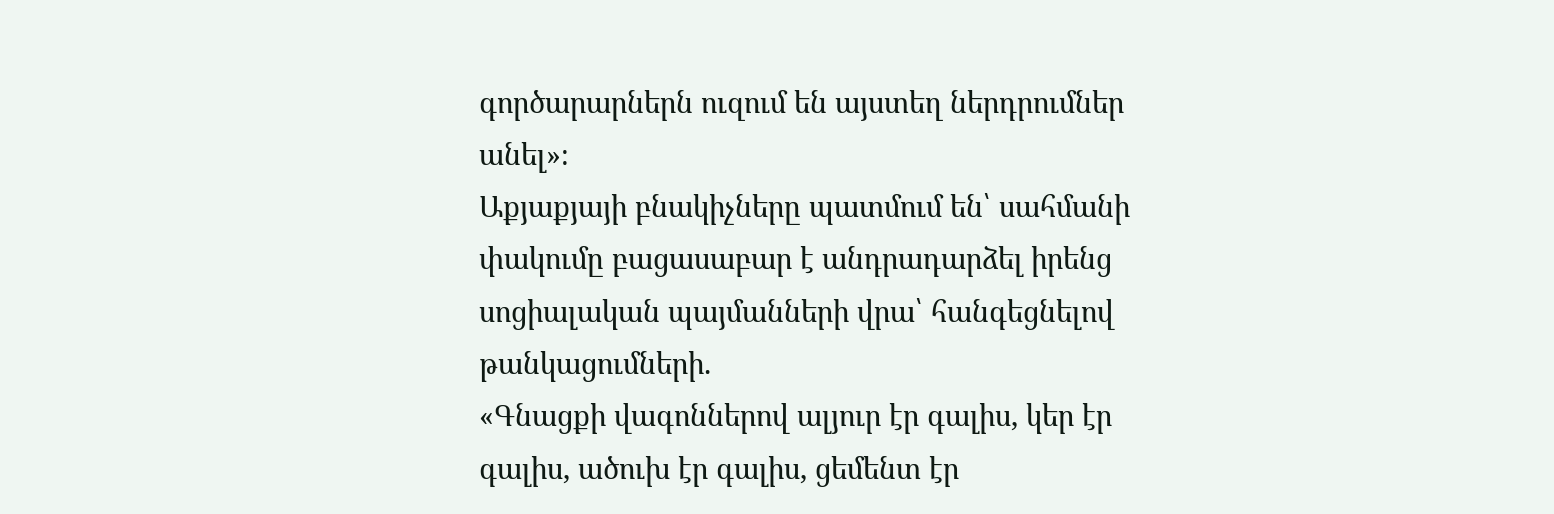գործարարներն ուզում են այստեղ ներդրումներ անել»։
Աքյաքյայի բնակիչները պատմում են՝ սահմանի փակումը բացասաբար է անդրադարձել իրենց սոցիալական պայմանների վրա՝ հանգեցնելով թանկացումների.
«Գնացքի վագոններով ալյուր էր գալիս, կեր էր գալիս, ածուխ էր գալիս, ցեմենտ էր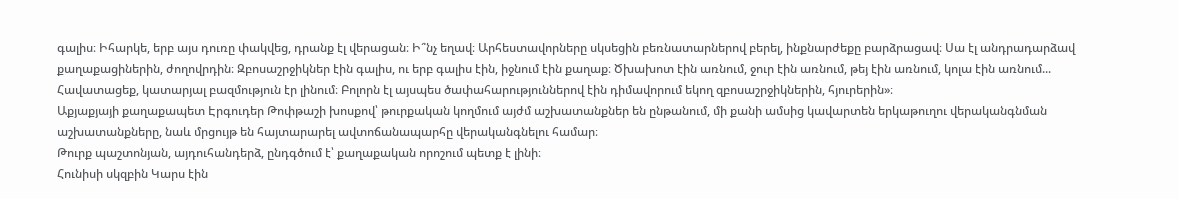գալիս։ Իհարկե, երբ այս դուռը փակվեց, դրանք էլ վերացան։ Ի՞նչ եղավ։ Արհեստավորները սկսեցին բեռնատարներով բերել, ինքնարժեքը բարձրացավ։ Սա էլ անդրադարձավ քաղաքացիներին, ժողովրդին։ Զբոսաշրջիկներ էին գալիս, ու երբ գալիս էին, իջնում էին քաղաք։ Ծխախոտ էին առնում, ջուր էին առնում, թեյ էին առնում, կոլա էին առնում... Հավատացեք, կատարյալ բազմություն էր լինում։ Բոլորն էլ այսպես ծափահարություններով էին դիմավորում եկող զբոսաշրջիկներին, հյուրերին»։
Աքյաքյայի քաղաքապետ Էրգուդեր Թոփթաշի խոսքով՝ թուրքական կողմում այժմ աշխատանքներ են ընթանում, մի քանի ամսից կավարտեն երկաթուղու վերականգնման աշխատանքները, նաև մրցույթ են հայտարարել ավտոճանապարհը վերականգնելու համար։
Թուրք պաշտոնյան, այդուհանդերձ, ընդգծում է՝ քաղաքական որոշում պետք է լինի։
Հունիսի սկզբին Կարս էին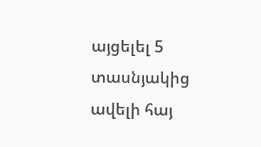այցելել 5 տասնյակից ավելի հայ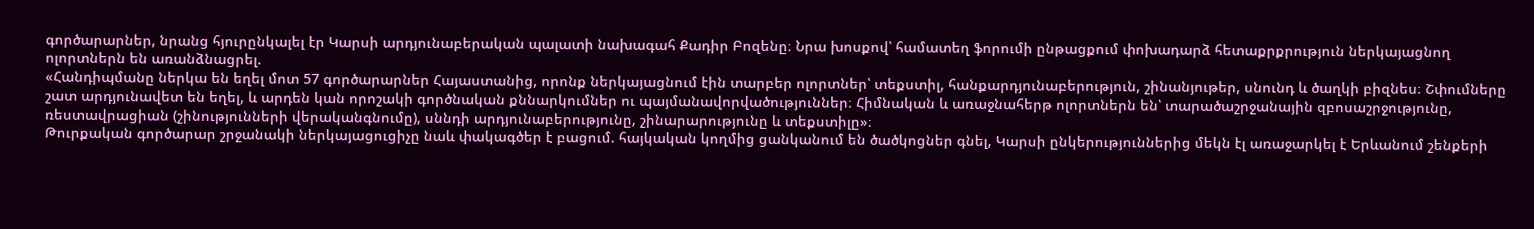գործարարներ, նրանց հյուրընկալել էր Կարսի արդյունաբերական պալատի նախագահ Քադիր Բոզենը։ Նրա խոսքով՝ համատեղ ֆորումի ընթացքում փոխադարձ հետաքրքրություն ներկայացնող ոլորտներն են առանձնացրել.
«Հանդիպմանը ներկա են եղել մոտ 57 գործարարներ Հայաստանից, որոնք ներկայացնում էին տարբեր ոլորտներ՝ տեքստիլ, հանքարդյունաբերություն, շինանյութեր, սնունդ և ծաղկի բիզնես։ Շփումները շատ արդյունավետ են եղել, և արդեն կան որոշակի գործնական քննարկումներ ու պայմանավորվածություններ։ Հիմնական և առաջնահերթ ոլորտներն են՝ տարածաշրջանային զբոսաշրջությունը, ռեստավրացիան (շինությունների վերականգնումը), սննդի արդյունաբերությունը, շինարարությունը և տեքստիլը»։
Թուրքական գործարար շրջանակի ներկայացուցիչը նաև փակագծեր է բացում. հայկական կողմից ցանկանում են ծածկոցներ գնել, Կարսի ընկերություններից մեկն էլ առաջարկել է Երևանում շենքերի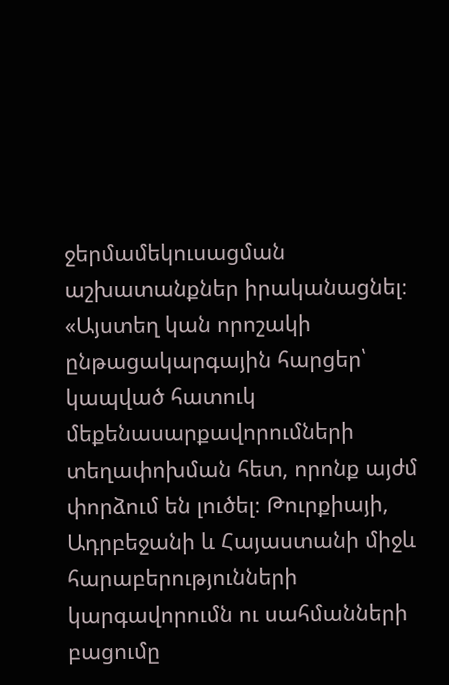ջերմամեկուսացման աշխատանքներ իրականացնել։
«Այստեղ կան որոշակի ընթացակարգային հարցեր՝ կապված հատուկ մեքենասարքավորումների տեղափոխման հետ, որոնք այժմ փորձում են լուծել։ Թուրքիայի, Ադրբեջանի և Հայաստանի միջև հարաբերությունների կարգավորումն ու սահմանների բացումը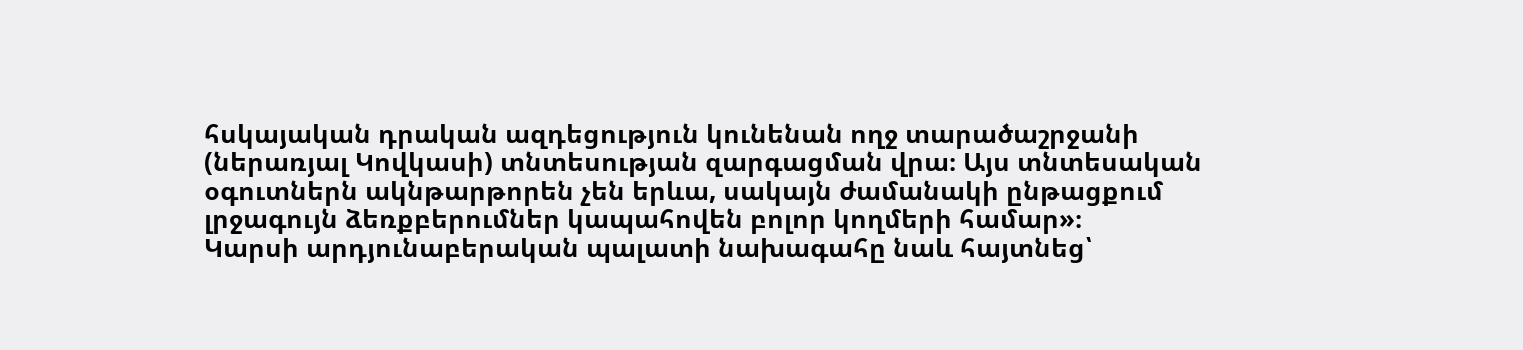հսկայական դրական ազդեցություն կունենան ողջ տարածաշրջանի (ներառյալ Կովկասի) տնտեսության զարգացման վրա։ Այս տնտեսական օգուտներն ակնթարթորեն չեն երևա, սակայն ժամանակի ընթացքում լրջագույն ձեռքբերումներ կապահովեն բոլոր կողմերի համար»։
Կարսի արդյունաբերական պալատի նախագահը նաև հայտնեց՝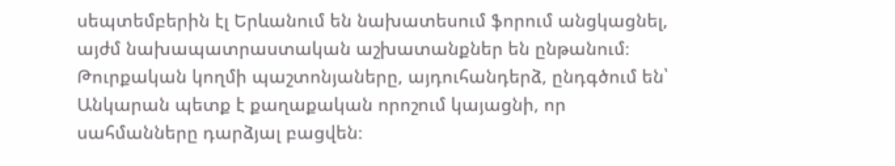սեպտեմբերին էլ Երևանում են նախատեսում ֆորում անցկացնել, այժմ նախապատրաստական աշխատանքներ են ընթանում։
Թուրքական կողմի պաշտոնյաները, այդուհանդերձ, ընդգծում են՝ Անկարան պետք է քաղաքական որոշում կայացնի, որ սահմանները դարձյալ բացվեն։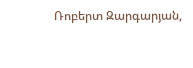Ռոբերտ Զարգարյան,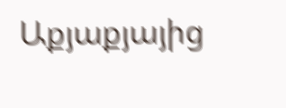Աքյաքյայից